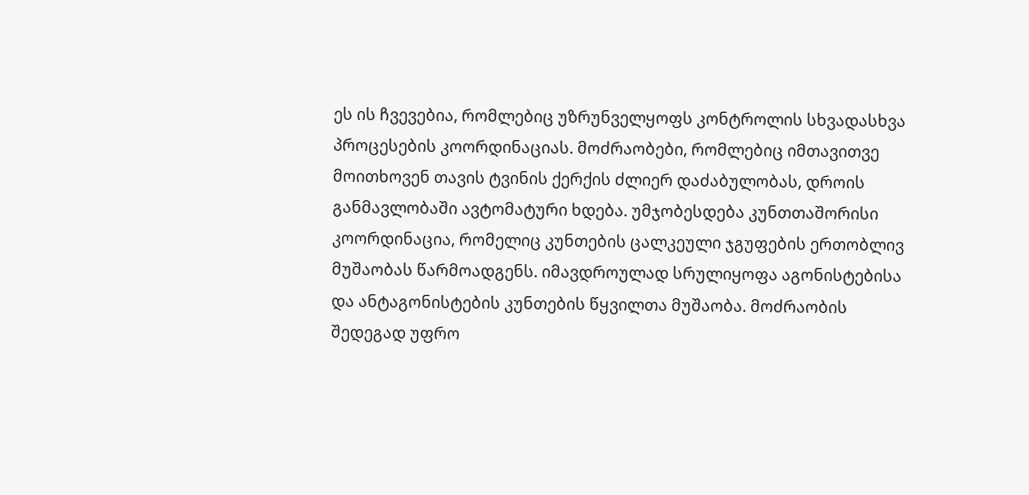ეს ის ჩვევებია, რომლებიც უზრუნველყოფს კონტროლის სხვადასხვა პროცესების კოორდინაციას. მოძრაობები, რომლებიც იმთავითვე მოითხოვენ თავის ტვინის ქერქის ძლიერ დაძაბულობას, დროის განმავლობაში ავტომატური ხდება. უმჯობესდება კუნთთაშორისი კოორდინაცია, რომელიც კუნთების ცალკეული ჯგუფების ერთობლივ მუშაობას წარმოადგენს. იმავდროულად სრულიყოფა აგონისტებისა და ანტაგონისტების კუნთების წყვილთა მუშაობა. მოძრაობის შედეგად უფრო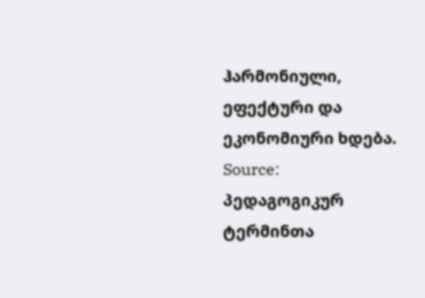ჰარმონიული, ეფექტური და ეკონომიური ხდება.
Source: პედაგოგიკურ ტერმინთა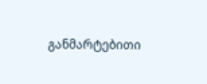განმარტებითი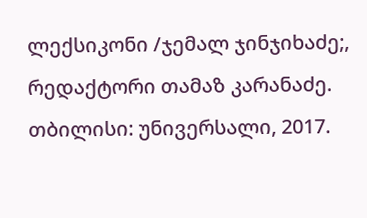ლექსიკონი /ჯემალ ჯინჯიხაძე;, რედაქტორი თამაზ კარანაძე. თბილისი: უნივერსალი, 2017.